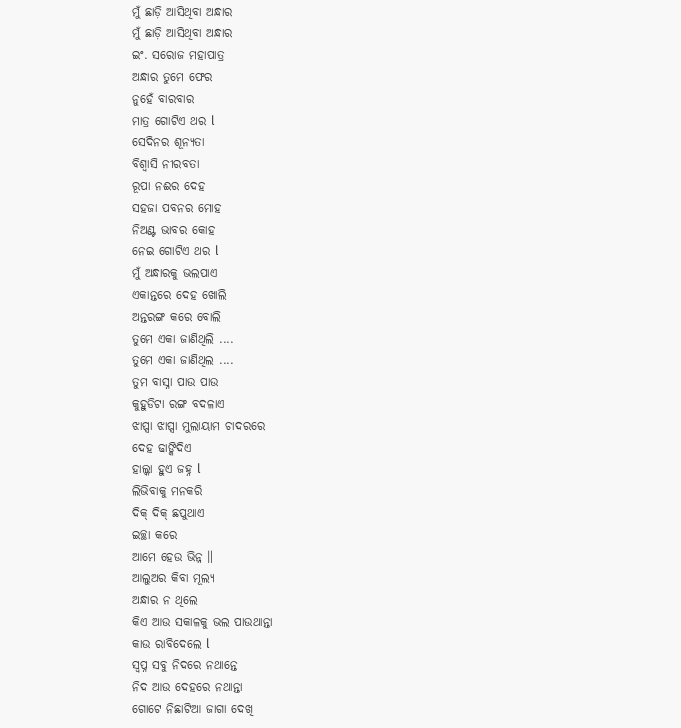ମୁଁ ଛାଡ଼ି ଆସିଥିବା ଅନ୍ଧାର
ମୁଁ ଛାଡ଼ି ଆସିଥିବା ଅନ୍ଧାର
ଇଂ. ସରୋଜ ମହାପାତ୍ର
ଅନ୍ଧାର ତୁମେ ଫେର
ନୁହେଁ ବାରବାର
ମାତ୍ର ଗୋଟିଏ ଥର l
ସେଦିନର ଶୂନ୍ୟତା
ବିଶ୍ଵାସି ନୀରବତା
ରୂପା ନଈର ଦେହ
ସହଜା ପବନର ମୋହ
ନିଅଣ୍ଟ ଭାବର କୋହ
ନେଇ ଗୋଟିଏ ଥର l
ମୁଁ ଅନ୍ଧାରକୁ ଭଲପାଏ
ଏକାନ୍ତରେ ଦେହ ଖୋଲି
ଅନ୍ତରଙ୍ଗ କରେ ବୋଲି
ତୁମେ ଏକା ଜାଣିଥିଲି ....
ତୁମେ ଏକା ଜାଣିଥିଲ ....
ତୁମ ବାସ୍ନା ପାଉ ପାଉ
କୁହୁଡିଟା ରଙ୍ଗ ବଦଳାଏ
ଝାପ୍ସା ଝାପ୍ସା ମୁଲାୟାମ ଚାଦରରେ
ଦେହ ଢାଙ୍କିଦିଏ
ହାଲ୍କା ହୁଏ ଜହ୍ନ l
ଲିଭିବାକୁ ମନକରି
ଦିକ୍ ଦିକ୍ ଛପୁଥାଏ
ଇଚ୍ଛା କରେ
ଆମେ ହେଉ ଭିନ୍ନ ॥
ଆଲୁଅର କିବା ମୂଲ୍ୟ
ଅନ୍ଧାର ନ ଥିଲେ
କିଏ ଆଉ ସକାଳକୁ ଭଲ ପାଉଥାନ୍ତା
କାଉ ରାବିଦେଲେ l
ସ୍ଵପ୍ନ ସବୁ ନିଦରେ ନଥାନ୍ତେ
ନିଦ ଆଉ ଦେହରେ ନଥାନ୍ତା
ଗୋଟେ ନିଛାଟିଆ ଜାଗା ଦେଖି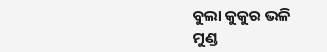ବୁଲା କୁକୁର ଭଳି
ମୁଣ୍ଡ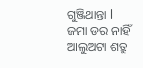ଗୁଞ୍ଜିଥାନ୍ତା l
ଜମା ଡର ନାହିଁ
ଆଲୁଅଟା ଶତ୍ରୁ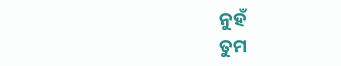ନୁହଁ
ତୁମ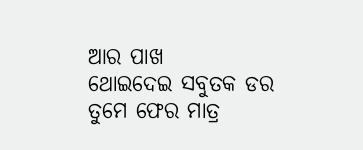ଆର ପାଖ
ଥୋଇଦେଇ ସବୁତକ ଡର
ତୁମେ ଫେର ମାତ୍ର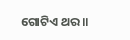ଗୋଟିଏ ଥର ॥